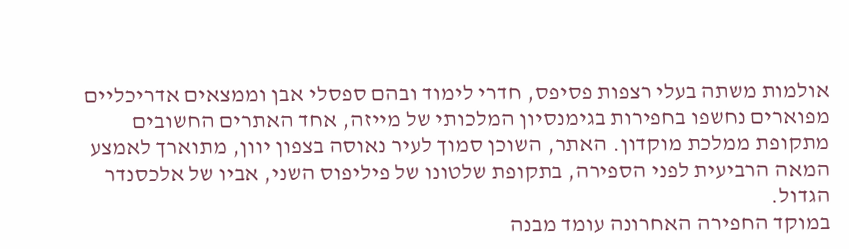אולמות משתה בעלי רצפות פסיפס, חדרי לימוד ובהם ספסלי אבן וממצאים אדריכליים מפוארים נחשפו בחפירות בגימנסיון המלכותי של מייזה, אחד האתרים החשובים מתקופת ממלכת מוקדון. האתר, השוכן סמוך לעיר נאוסה בצפון יוון, מתוארך לאמצע המאה הרביעית לפני הספירה, בתקופת שלטונו של פיליפוס השני, אביו של אלכסנדר הגדול.
במוקד החפירה האחרונה עומד מבנה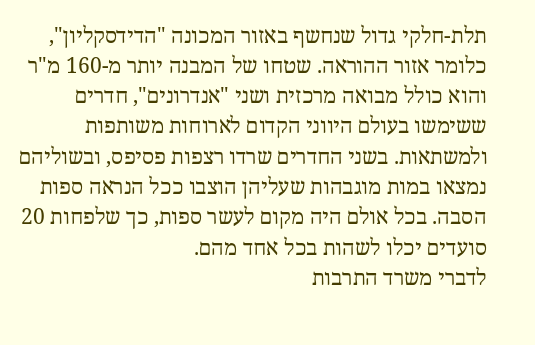תלת-חלקי גדול שנחשף באזור המכונה "הדידסקליון", כלומר אזור ההוראה. שטחו של המבנה יותר מ-160 מ"ר והוא כולל מבואה מרכזית ושני "אנדרונים", חדרים ששימשו בעולם היווני הקדום לארוחות משותפות ולמשתאות. בשני החדרים שרדו רצפות פסיפס, ובשוליהם נמצאו במות מוגבהות שעליהן הוצבו ככל הנראה ספות הסבה. בכל אולם היה מקום לעשר ספות, כך שלפחות 20 סועדים יכלו לשהות בכל אחד מהם.
לדברי משרד התרבות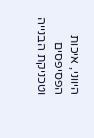היווני, איכות הפסיפסים וטכניקת הבנייה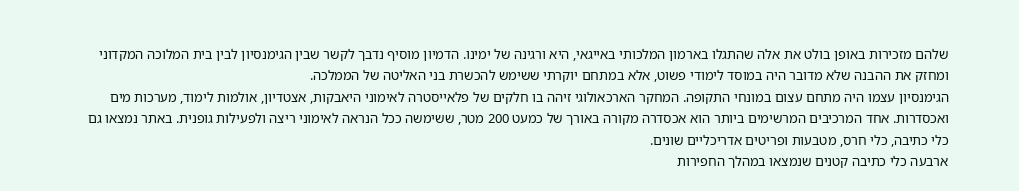שלהם מזכירות באופן בולט את אלה שהתגלו בארמון המלכותי באייגאי, היא ורגינה של ימינו. הדמיון מוסיף נדבך לקשר שבין הגימנסיון לבין בית המלוכה המקדוני ומחזק את ההבנה שלא מדובר היה במוסד לימודי פשוט, אלא במתחם יוקרתי ששימש להכשרת בני האליטה של הממלכה.
הגימנסיון עצמו היה מתחם עצום במונחי התקופה. המחקר הארכאולוגי זיהה בו חלקים של פלאייסטרה לאימוני היאבקות, אצטדיון, אולמות לימוד, מערכות מים ואכסדרות. אחד המרכיבים המרשימים ביותר הוא אכסדרה מקורה באורך של כמעט 200 מטר, ששימשה ככל הנראה לאימוני ריצה ולפעילות גופנית. באתר נמצאו גם כלי כתיבה, כלי חרס, מטבעות ופריטים אדריכליים שונים.
ארבעה כלי כתיבה קטנים שנמצאו במהלך החפירות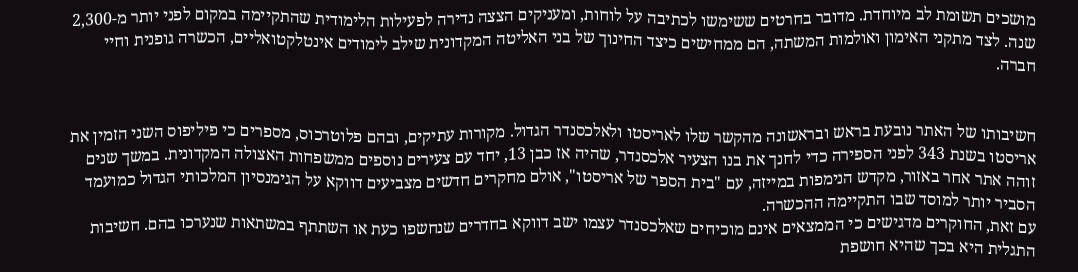מושכים תשומת לב מיוחדת. מדובר בחרטים ששימשו לכתיבה על לוחות, ומעניקים הצצה נדירה לפעילות הלימודית שהתקיימה במקום לפני יותר מ-2,300 שנה. לצד מתקני האימון ואולמות המשתה, הם ממחישים כיצד החינוך של בני האליטה המקדונית שילב לימודים אינטלקטואליים, הכשרה גופנית וחיי חברה.


חשיבותו של האתר נובעת בראש ובראשונה מהקשר שלו לאריסטו ולאלכסנדר הגדול. מקורות עתיקים, ובהם פלוטרכוס, מספרים כי פיליפוס השני הזמין את אריסטו בשנת 343 לפני הספירה כדי לחנך את בנו הצעיר אלכסנדר, שהיה אז כבן 13, יחד עם צעירים נוספים ממשפחות האצולה המקדונית. במשך שנים זוהה אתר אחר באזור, מקדש הנימפות במייזה, עם "בית הספר של אריסטו", אולם מחקרים חדשים מצביעים דווקא על הגימנסיון המלכותי הגדול כמועמד הסביר יותר למוסד שבו התקיימה ההכשרה.
עם זאת, החוקרים מדגישים כי הממצאים אינם מוכיחים שאלכסנדר עצמו ישב דווקא בחדרים שנחשפו כעת או השתתף במשתאות שנערכו בהם. חשיבות התגלית היא בכך שהיא חושפת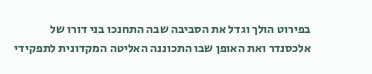בפירוט הולך וגדל את הסביבה שבה התחנכו בני דורו של אלכסנדר ואת האופן שבו התכוננה האליטה המקדונית לתפקידי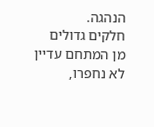הנהגה.
חלקים גדולים מן המתחם עדיין לא נחפרו,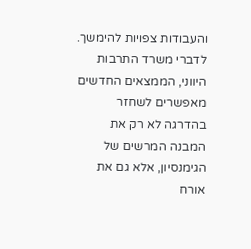והעבודות צפויות להימשך. לדברי משרד התרבות היווני, הממצאים החדשים מאפשרים לשחזר בהדרגה לא רק את המבנה המרשים של הגימנסיון, אלא גם את אורח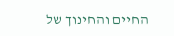החיים והחינוך של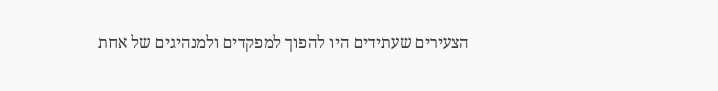הצעירים שעתידים היו להפוך למפקדים ולמנהיגים של אחת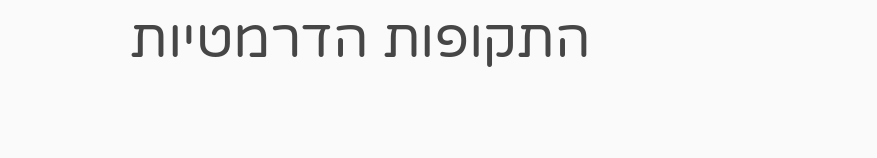התקופות הדרמטיות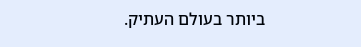ביותר בעולם העתיק.